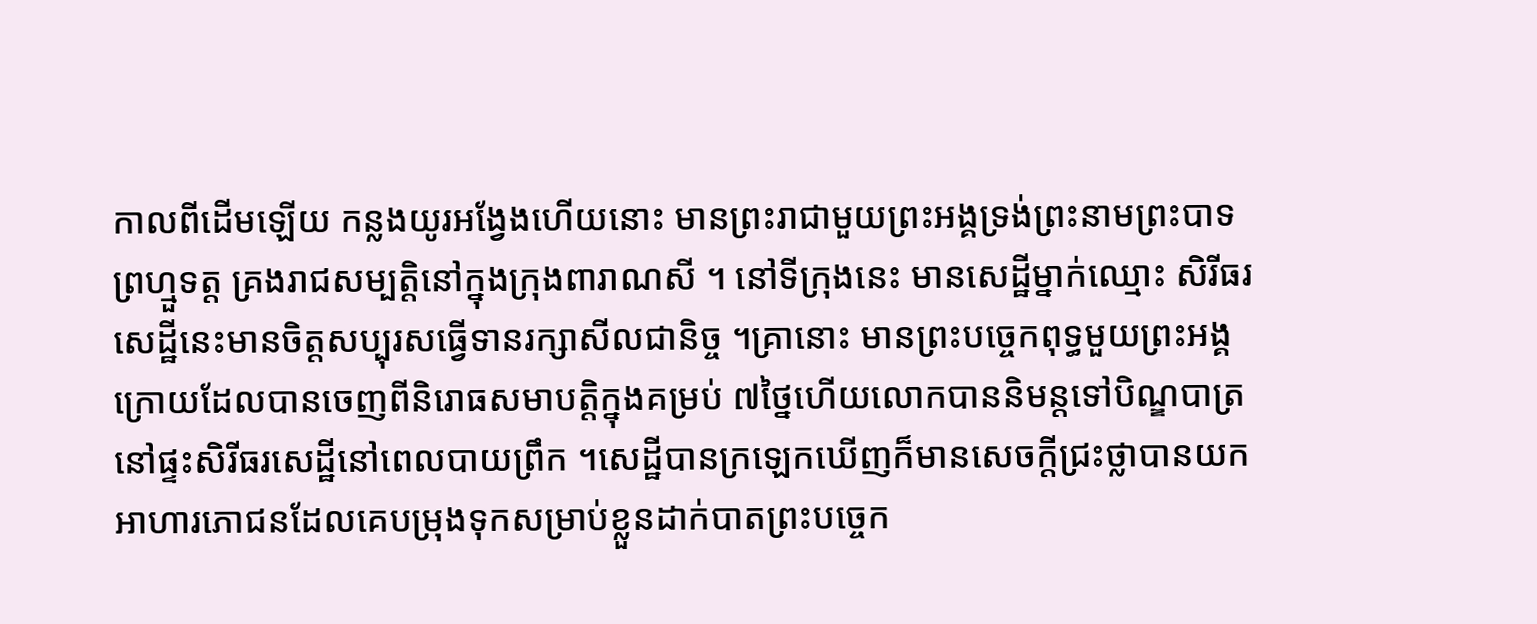កាលពីដើមឡើយ កន្លងយូរអង្វែងហើយនោះ មានព្រះរាជាមួយព្រះអង្គទ្រង់ព្រះនាមព្រះបាទ
ព្រហ្មួទត្ត គ្រងរាជសម្បត្តិនៅក្នុងក្រុងពារាណសី ។ នៅទីក្រុងនេះ មានសេដ្ឋីម្នាក់ឈ្មោះ សិរីធរ
សេដ្ឋីនេះមានចិត្តសប្បុរសធ្វើទានរក្សាសីលជានិច្ច ។គ្រានោះ មានព្រះបច្ចេកពុទ្ធមួយព្រះអង្គ
ក្រោយដែលបានចេញពីនិរោធសមាបត្តិក្នុងគម្រប់ ៧ថ្នៃហើយលោកបាននិមន្តទៅបិណ្ឌបាត្រ
នៅផ្ទះសិរីធរសេដ្ឋីនៅពេលបាយព្រឹក ។សេដ្ឋីបានក្រឡេកឃើញក៏មានសេចក្តីជ្រះថ្លាបានយក
អាហារភោជនដែលគេបម្រុងទុកសម្រាប់ខ្លួនដាក់បាតព្រះបច្ចេក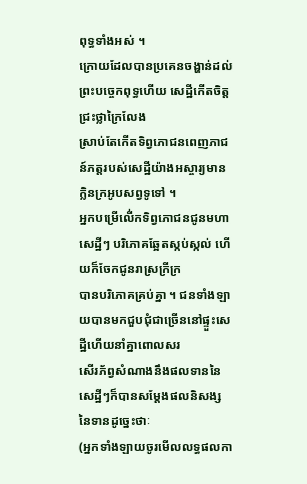ពុទ្ធទាំងអស់ ។
ក្រោយដែលបានប្រគេនចង្ហាន់ដល់ព្រះបច្ចេកពុទ្ធហើយ សេដ្ឋីកើតចិត្តជ្រះថ្លាក្រៃលែង
ស្រាប់តែកើតទិព្វភោជនពេញភាជន៍ភត្តរបស់សេដ្ឋីយ៉ាងអស្ចារ្យមានក្លិនក្រអូបសព្វទូទៅ ។
អ្នកបម្រើលើ់កទិព្វភោជនជូនមហាសេដ្ឋីៗ បរិភោគឆ្អែតស្កប់ស្កល់ ហើយក៏ចែកជូនរាស្រក្រីក្រ
បានបរិភោគគ្រប់គ្នា ។ ជនទាំងឡាយបានមកជួបជុំជាច្រើននៅផ្ទួះសេដ្ឋីហើយនាំគ្នាពោលសរ
សើរភ័ព្វសំណាងនឹងផលទាននៃសេដ្ឋីៗក៏បានសម្តែងផលនិសង្សនៃទានដូចេ្នះថាៈ
(អ្នកទាំងឡាយចូរមើលលទ្ធផលកា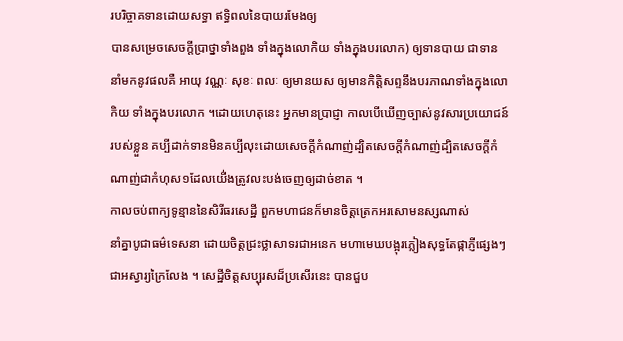របរិច្ចាគទានដោយសទ្ធា ឥទ្ធិពលនៃបាយរមែងឲ្យ
បានសម្រេចសេចក្តីប្រាថ្នាទាំងពួង ទាំងក្នុងលោកិយ ទាំងក្នុងបរលោក) ឲ្យទានបាយ ជាទាន
នាំមកនូវផលគឺ អាយុ វណ្ណៈ សុខៈ ពលៈ ឲ្យមានយស ឲ្យមានកិត្តិសព្ទនឹងបរភាណទាំងក្នុងលោ
កិយ ទាំងក្នុងបរលោក ។ដោយហេតុនេះ អ្នកមានប្រាជ្ញា កាលបើឃើញច្បាស់នូវសារប្រយោជន៍
របស់ខ្លួន គប្បីដាក់ទានមិនគប្បីលុះដោយសេចក្តីកំណាញ់ដ្បិតសេចក្តីកំណាញ់ដ្បិតសេចក្តីកំ
ណាញ់ជាកំហុស១ដែលយើ់ងត្រូវលះបង់ចេញឲ្យដាច់ខាត ។
កាលចប់ពាក្យទូន្មាននៃសិរីធរសេដ្ឋី ពួកមហាជនក៏មានចិត្តត្រេកអរសោមនស្សណាស់
នាំគ្នាបូជាធម៌ទេសនា ដោយចិត្តជ្រះថ្លាសាទរជាអនេក មហាមេឃបង្អុរភ្លៀងសុទ្ធតែផ្កាភ្ញីផ្សេងៗ
ជាអស្វារ្យក្រៃលែង ។ សេដ្ឋីចិត្តសប្បុរសដ៏ប្រសើរនេះ បានជួប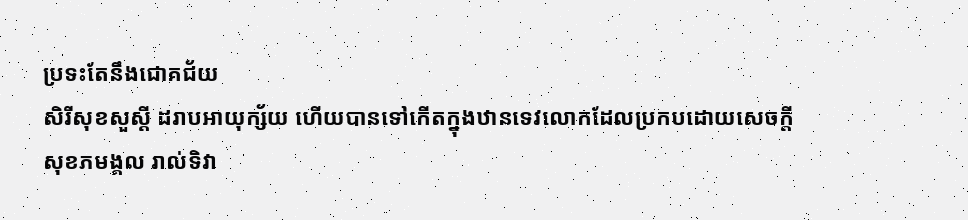ប្រទះតែនឹងជោគជ័យ
សិរីសុខសួស្តី ដរាបអាយុក្ស័យ ហើយបានទៅកើតក្នុងឋានទេវលោកដែលប្រកបដោយសេចក្តី
សុខភមង្គល រាល់ទិវា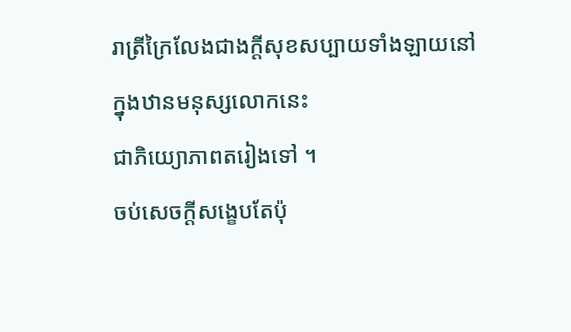រាត្រីក្រៃលែងជាងក្តីសុខសប្បាយទាំងឡាយនៅក្នុងឋានមនុស្សលោកនេះ
ជាភិយ្យោភាពតរៀងទៅ ។
ចប់សេចក្តីសង្ខេបតែប៉ុ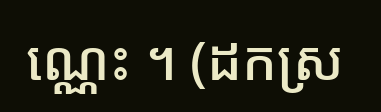ណ្ណេះ ។ (ដកស្រ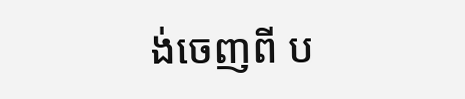ង់ចេញពី ប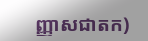ញ្ញាសជាតក)